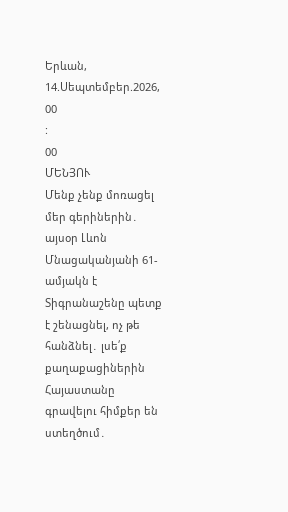Երևան, 14.Սեպտեմբեր.2026,
00
:
00
ՄԵՆՅՈՒ
Մենք չենք մոռացել մեր գերիներին․ այսօր Լևոն Մնացականյանի 61-ամյակն է Տիգրանաշենը պետք է շենացնել, ոչ թե հանձնել․ լսե՛ք քաղաքացիներին Հայաստանը գրավելու հիմքեր են ստեղծում․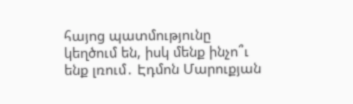հայոց պատմությունը կեղծում են, իսկ մենք ինչո՞ւ ենք լռում․ Էդմոն Մարուքյան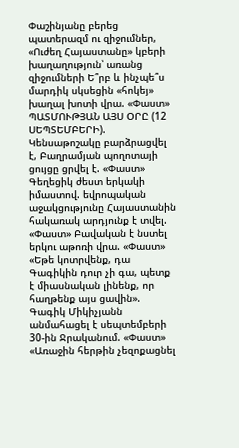Փաշինյանը բերեց պատերազմ ու զիջումներ, «Ուժեղ Հայաստանը» կբերի խաղաղություն՝ առանց զիջումների Ե՞րբ և ինչպե՞ս մարդիկ սկսեցին «հոկեյ» խաղալ խոտի վրա. «Փաստ» ՊԱՏՄՈՒԹՅԱՆ ԱՅՍ ՕՐԸ (12 ՍԵՊՏԵՄԲԵՐԻ). Կենսաթոշակը բարձրացվել է, Բաղրամյան պողոտայի ցույցը ցրվել է. «Փաստ» Գեղեցիկ ժեստ երկակի իմաստով. եվրոպական աջակցությունը Հայաստանին հակառակ արդյունք է տվել. «Փաստ» Բավական է նստել երկու աթոռի վրա. «Փաստ» «Եթե կոտրվենք, դա Գագիկին դուր չի գա, պետք է միասնական լինենք, որ հաղթենք այս ցավին». Գագիկ Միկիչյանն անմահացել է սեպտեմբերի 30-ին Ջրականում. «Փաստ» «Առաջին հերթին չեզոքացնել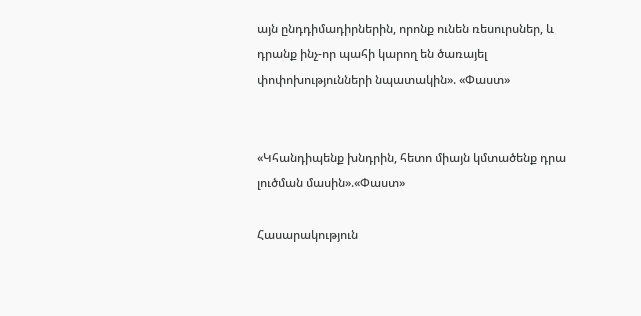այն ընդդիմադիրներին, որոնք ունեն ռեսուրսներ, և դրանք ինչ-որ պահի կարող են ծառայել փոփոխությունների նպատակին». «Փաստ»


«Կհանդիպենք խնդրին, հետո միայն կմտածենք դրա լուծման մասին».«Փաստ»

Հասարակություն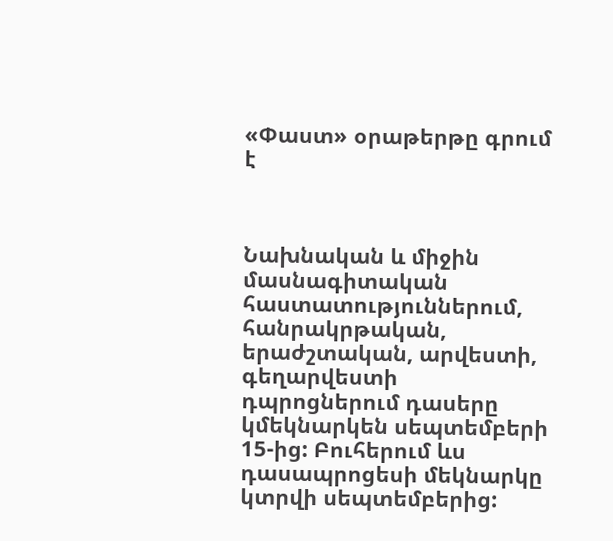«Փաստ» օրաթերթը գրում է



Նախնական և միջին մասնագիտական հաստատություններում, հանրակրթական, երաժշտական, արվեստի, գեղարվեստի դպրոցներում դասերը կմեկնարկեն սեպտեմբերի 15-ից: Բուհերում ևս դասապրոցեսի մեկնարկը կտրվի սեպտեմբերից: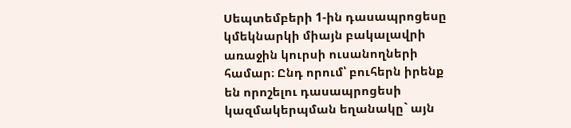Սեպտեմբերի 1-ին դասապրոցեսը կմեկնարկի միայն բակալավրի առաջին կուրսի ուսանողների համար։ Ընդ որում՝ բուհերն իրենք են որոշելու դասապրոցեսի կազմակերպման եղանակը` այն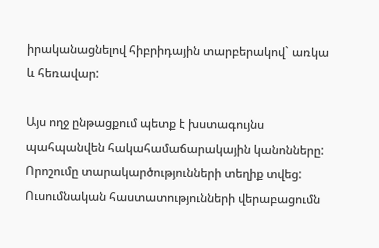իրականացնելով հիբրիդային տարբերակով` առկա և հեռավար:

Այս ողջ ընթացքում պետք է խստագույնս պահպանվեն հակահամաճարակային կանոնները: Որոշումը տարակարծությունների տեղիք տվեց: Ուսումնական հաստատությունների վերաբացումն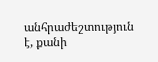անհրաժեշտություն է, քանի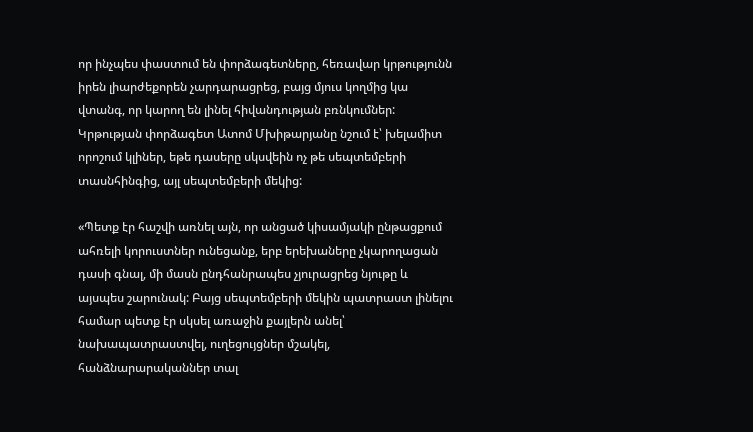որ ինչպես փաստում են փորձագետները, հեռավար կրթությունն իրեն լիարժեքորեն չարդարացրեց, բայց մյուս կողմից կա վտանգ, որ կարող են լինել հիվանդության բռնկումներ: Կրթության փորձագետ Ատոմ Մխիթարյանը նշում է՝ խելամիտ որոշում կլիներ, եթե դասերը սկսվեին ոչ թե սեպտեմբերի տասնհինգից, այլ սեպտեմբերի մեկից:

«Պետք էր հաշվի առնել այն, որ անցած կիսամյակի ընթացքում ահռելի կորուստներ ունեցանք, երբ երեխաները չկարողացան դասի գնալ, մի մասն ընդհանրապես չյուրացրեց նյութը և այսպես շարունակ: Բայց սեպտեմբերի մեկին պատրաստ լինելու համար պետք էր սկսել առաջին քայլերն անել՝ նախապատրաստվել, ուղեցույցներ մշակել, հանձնարարականներ տալ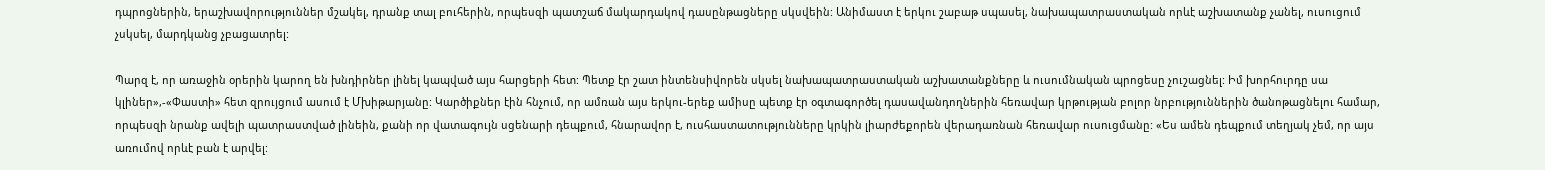դպրոցներին, երաշխավորություններ մշակել, դրանք տալ բուհերին, որպեսզի պատշաճ մակարդակով դասընթացները սկսվեին: Անիմաստ է երկու շաբաթ սպասել, նախապատրաստական որևէ աշխատանք չանել, ուսուցում չսկսել, մարդկանց չբացատրել:

Պարզ է, որ առաջին օրերին կարող են խնդիրներ լինել կապված այս հարցերի հետ: Պետք էր շատ ինտենսիվորեն սկսել նախապատրաստական աշխատանքները և ուսումնական պրոցեսը չուշացնել: Իմ խորհուրդը սա կլիներ»,-«Փաստի» հետ զրույցում ասում է Մխիթարյանը: Կարծիքներ էին հնչում, որ ամռան այս երկու-երեք ամիսը պետք էր օգտագործել դասավանդողներին հեռավար կրթության բոլոր նրբություններին ծանոթացնելու համար, որպեսզի նրանք ավելի պատրաստված լինեին, քանի որ վատագույն սցենարի դեպքում, հնարավոր է, ուսհաստատությունները կրկին լիարժեքորեն վերադառնան հեռավար ուսուցմանը: «Ես ամեն դեպքում տեղյակ չեմ, որ այս առումով որևէ բան է արվել: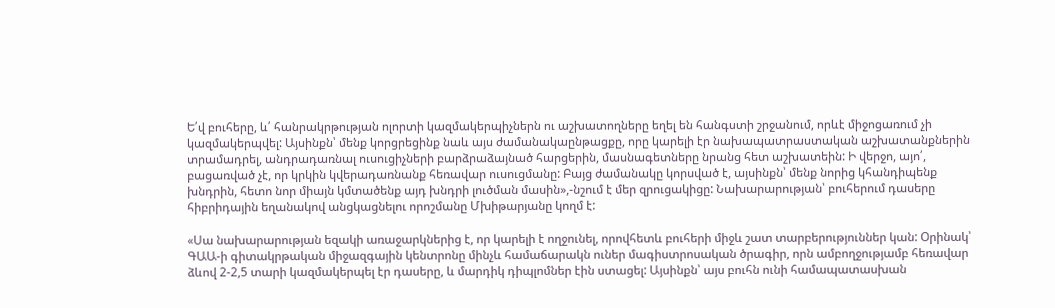Ե՛վ բուհերը, և՛ հանրակրթության ոլորտի կազմակերպիչներն ու աշխատողները եղել են հանգստի շրջանում, որևէ միջոցառում չի կազմակերպվել: Այսինքն՝ մենք կորցրեցինք նաև այս ժամանակաընթացքը, որը կարելի էր նախապատրաստական աշխատանքներին տրամադրել, անդրադառնալ ուսուցիչների բարձրաձայնած հարցերին, մասնագետները նրանց հետ աշխատեին: Ի վերջո, այո՛, բացառված չէ, որ կրկին կվերադառնանք հեռավար ուսուցմանը: Բայց ժամանակը կորսված է, այսինքն՝ մենք նորից կհանդիպենք խնդրին, հետո նոր միայն կմտածենք այդ խնդրի լուծման մասին»,-նշում է մեր զրուցակիցը: Նախարարության՝ բուհերում դասերը հիբրիդային եղանակով անցկացնելու որոշմանը Մխիթարյանը կողմ է:

«Սա նախարարության եզակի առաջարկներից է, որ կարելի է ողջունել, որովհետև բուհերի միջև շատ տարբերություններ կան: Օրինակ՝ ԳԱԱ-ի գիտակրթական միջազգային կենտրոնը մինչև համաճարակն ուներ մագիստրոսական ծրագիր, որն ամբողջությամբ հեռավար ձևով 2-2,5 տարի կազմակերպել էր դասերը, և մարդիկ դիպլոմներ էին ստացել: Այսինքն՝ այս բուհն ունի համապատասխան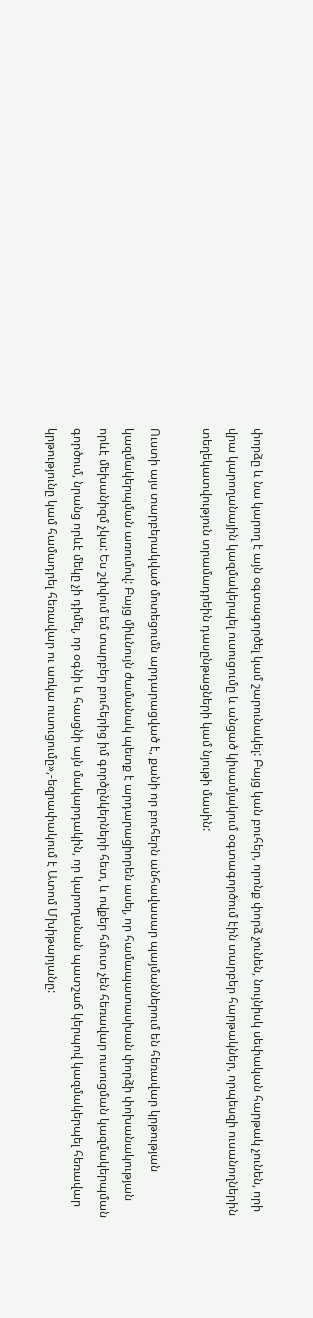փորձը և նա կարող է այն օգտագործել կամ շարունակել: Բայց կան բուհեր, որոնք փորձ չունեն, նույնիսկ սեփական հարթակ չունեն, որի վրա կարողանային կազմակերպել ուսուցումը և անցած կիսամյակում օգտագործում էին տարբեր հարթակներ, որպեսզի ուսանողներին տեղեկատվություն տրամադրեին դասընթացների կամ նյութի մասին:

Ուստի այս տարբերակված մոտեցումն արդարացված է, քանի որ բուհերն անհավասար պայմաններում են հեռավար կրթության կազմակերպման առումով: Բայց միևնույն ժամանակ պետք է արդարացիորեն ասել, որ համապատասխան փորձի փոխանակության որևէ մեխանիզմ չկա: Ես շփվում եմ տարբեր բուհերից իմ գործընկերների հետ, և ովքեր հմուտ չեն հեռավար ուսուցման կազմակերպման գործում, նրանց որևէ մեկը չի դիմել, որ օգնի և հասցնի այն մակարդակին, որ կարողանան պատշաճ կերպով կազմակերպել հեռավար կրթությունը կամ համադրել հեռավար ու առկա ուսուցումը»,-եզրափակում է Ատոմ Մխիթարյանը: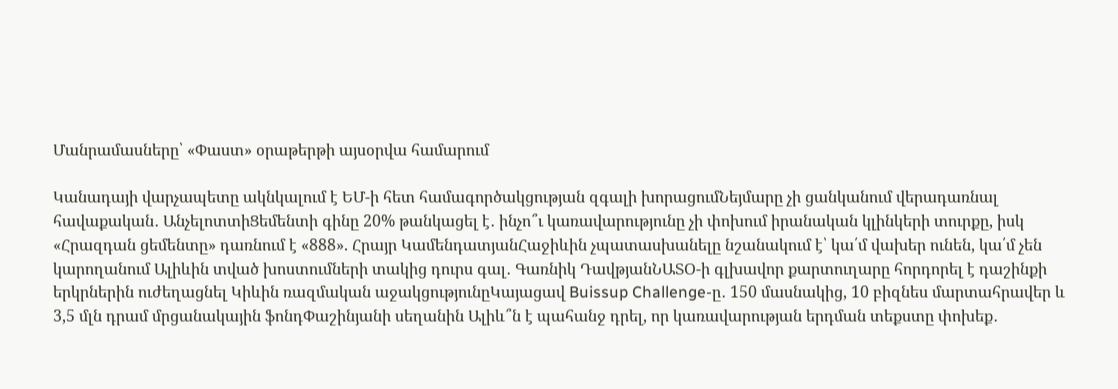Մանրամասները՝ «Փաստ» օրաթերթի այսօրվա համարում

Կանադայի վարչապետը ակնկալում է ԵՄ-ի հետ համագործակցության զգալի խորացումՆեյմարը չի ցանկանում վերադառնալ հավաքական․ ԱնչելոտտիՑեմենտի գինը 20% թանկացել է․ ինչո՞ւ կառավարությունը չի փոխում իրանական կլինկերի տուրքը, իսկ «Հրազդան ցեմենտը» դառնում է «888». Հրայր ԿամենդատյանՀաջիևին չպատասխանելը նշանակում է՝ կա՛մ վախեր ունեն, կա՛մ չեն կարողանում Ալիևին տված խոստումների տակից դուրս գալ․ Գառնիկ ԴավթյանՆԱՏՕ-ի գլխավոր քարտուղարը հորդորել է դաշինքի երկրներին ուժեղացնել Կիևին ռազմական աջակցությունըԿայացավ Buissup Challenge-ը․ 150 մասնակից, 10 բիզնես մարտահրավեր և 3,5 մլն դրամ մրցանակային ֆոնդՓաշինյանի սեղանին Ալիև՞ն է պահանջ դրել, որ կառավարության երդման տեքստը փոխեք․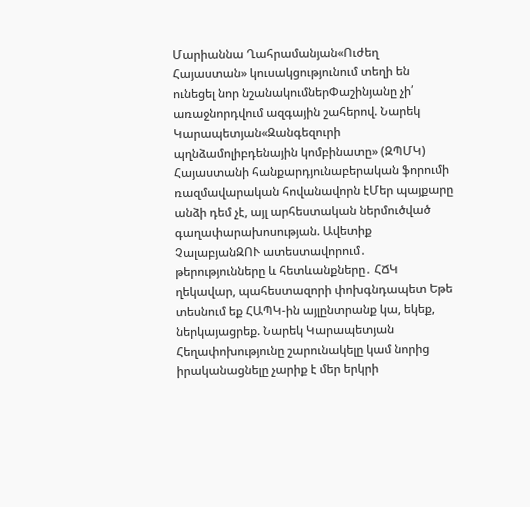Մարիաննա Ղահրամանյան«Ուժեղ Հայաստան» կուսակցությունում տեղի են ունեցել նոր նշանակումներՓաշինյանը չի՛ առաջնորդվում ազգային շահերով. Նարեկ Կարապետյան«Զանգեզուրի պղնձամոլիբդենային կոմբինատը» (ԶՊՄԿ) Հայաստանի հանքարդյունաբերական ֆորումի ռազմավարական հովանավորն էՄեր պայքարը անձի դեմ չէ, այլ արհեստական ներմուծված գաղափարախոսության. Ավետիք ՉալաբյանԶՈՒ ատեստավորում․ թերությունները և հետևանքները․ ՀՃԿ ղեկավար, պահեստազորի փոխգնդապետ Եթե տեսնում եք ՀԱՊԿ-ին այլընտրանք կա, եկեք, ներկայացրեք. Նարեկ Կարապետյան Հեղափոխությունը շարունակելը կամ նորից իրականացնելը չարիք է մեր երկրի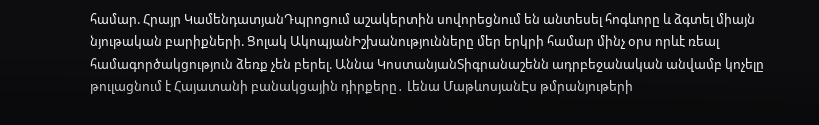համար. Հրայր ԿամենդատյանԴպրոցում աշակերտին սովորեցնում են անտեսել հոգևորը և ձգտել միայն նյութական բարիքների. Ցոլակ ԱկոպյանԻշխանությունները մեր երկրի համար մինչ օրս որևէ ռեալ համագործակցություն ձեռք չեն բերել. Աննա ԿոստանյանՏիգրանաշենն ադրբեջանական անվամբ կոչելը թուլացնում է Հայատանի բանակցային դիրքերը․ Լենա ՄաթևոսյանԷս թմրանյութերի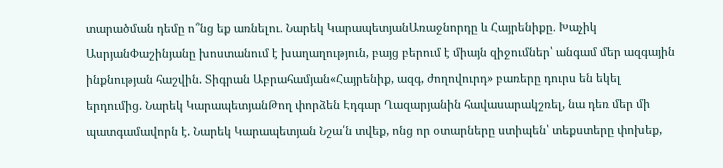տարածման դեմը ո՞նց եք առնելու․ Նարեկ ԿարապետյանԱռաջնորդը և Հայրենիքը․ Խաչիկ ԱսրյանՓաշինյանը խոստանում է խաղաղություն, բայց բերում է միայն զիջումներ՝ անգամ մեր ազգային ինքնության հաշվին. Տիգրան Աբրահամյան«Հայրենիք, ազգ, ժողովուրդ» բառերը դուրս են եկել երդումից. Նարեկ ԿարապետյանԹող փորձեն Էդգար Ղազարյանին հավասարակշռել, նա դեռ մեր մի պատգամավորն է. Նարեկ Կարապետյան Նշա՛ն տվեք, ոնց որ օտարները ստիպեն՝ տեքստերը փոխեք,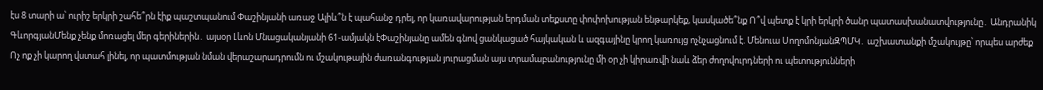էս 8 տարի ա՝ ուրիշ երկրի շահե՞րն էիք պաշտպանում Փաշինյանի առաջ Ալիև՞ն է պահանջ դրել, որ կառավարության երդման տեքստը փոփոխության ենթարկեք, կասկածե՞նք Ո՞վ պետք է կրի երկրի ծանր պատասխանատվությունը․ Անդրանիկ ԳևորգյանՄենք չենք մոռացել մեր գերիներին․ այսօր Լևոն Մնացականյանի 61-ամյակն էՓաշինյանը ամեն գնով ցանկացած հայկական և ազգայինը կրող կառույց ոչնչացնում է. Մենուա ՍողոմոնյանԶՊՄԿ․ աշխատանքի մշակույթը՝ որպես արժեք Ոչ ոք չի կարող վստահ լինել, որ պատմության նման վերաշարադրումն ու մշակութային ժառանգության յուրացման այս տրամաբանությունը մի օր չի կիրառվի նաև ձեր ժողովուրդների ու պետությունների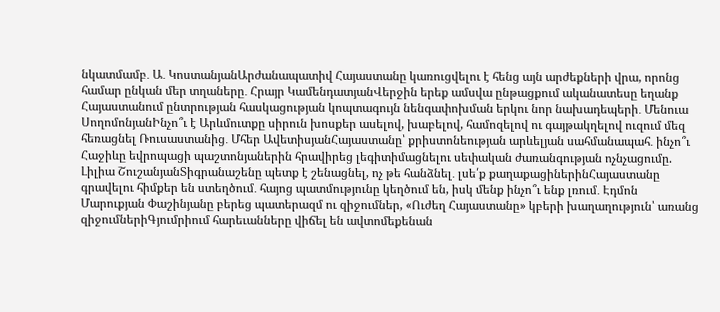նկատմամբ․ Ա․ ԿոստանյանԱրժանապատիվ Հայաստանը կառուցվելու է հենց այն արժեքների վրա, որոնց համար ընկան մեր տղաները․ Հրայր ԿամենդատյանՎերջին երեք ամսվա ընթացքում ականատեսը եղանք Հայաստանում ընտրության հասկացության կոպտագույն նենգափոխման երկու նոր նախադեպերի․ Մենուա ՍողոմոնյանԻնչո՞ւ է Արևմուտքը սիրուն խոսքեր ասելով, խաբելով, համոզելով ու գայթակղելով ուզում մեզ հեռացնել Ռուսաստանից․ Մհեր ԱվետիսյանՀայաստանը՝ քրիստոնեության արևելյան սահմանապահ․ ինչո՞ւ Հաջիևը եվրոպացի պաշտոնյաներին հրավիրեց լեգիտիմացնելու սեփական ժառանգության ոչնչացումը. Լիլիա ՇուշանյանՏիգրանաշենը պետք է շենացնել, ոչ թե հանձնել․ լսե՛ք քաղաքացիներինՀայաստանը գրավելու հիմքեր են ստեղծում․ հայոց պատմությունը կեղծում են, իսկ մենք ինչո՞ւ ենք լռում․ Էդմոն Մարուքյան Փաշինյանը բերեց պատերազմ ու զիջումներ, «Ուժեղ Հայաստանը» կբերի խաղաղություն՝ առանց զիջումներիԳյումրիում հարեւանները վիճել են ավտոմեքենան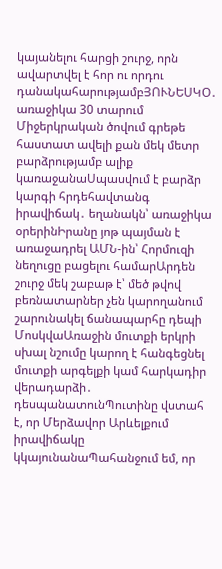կայանելու հարցի շուրջ, որն ավարտվել է հոր ու որդու դանակահարությամբՅՈՒՆԵՍԿՕ․ առաջիկա 30 տարում Միջերկրական ծովում գրեթե հաստատ ավելի քան մեկ մետր բարձրությամբ ալիք կառաջանաՍպասվում է բարձր կարգի հրդեհավտանգ իրավիճակ․ եղանակն՝ առաջիկա օրերինԻրանը յոթ պայման է առաջադրել ԱՄՆ-ին՝ Հորմուզի նեղուցը բացելու համարԱրդեն շուրջ մեկ շաբաթ է՝ մեծ թվով բեռնատարներ չեն կարողանում շարունակել ճանապարհը դեպի ՄոսկվաԱռաջին մուտքի երկրի սխալ նշումը կարող է հանգեցնել մուտքի արգելքի կամ հարկադիր վերադարձի․ դեսպանատունՊուտինը վստահ է, որ Մերձավոր Արևելքում իրավիճակը կկայունանաՊահանջում եմ, որ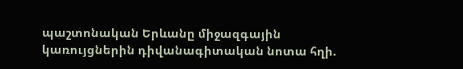պաշտոնական Երևանը միջազգային կառույցներին դիվանագիտական նոտա հղի.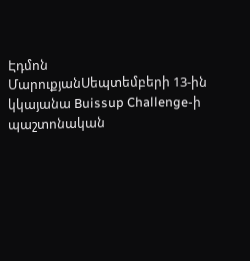Էդմոն ՄարուքյանՍեպտեմբերի 13-ին կկայանա Buissup Challenge-ի պաշտոնական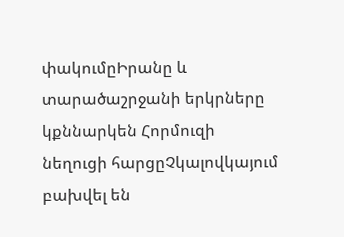փակումըԻրանը և տարածաշրջանի երկրները կքննարկեն Հորմուզի նեղուցի հարցըՉկալովկայում բախվել են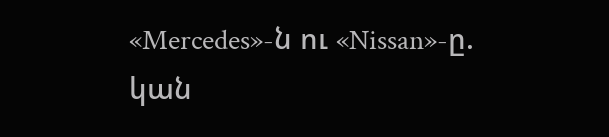«Mercedes»-ն ու «Nissan»-ը. կան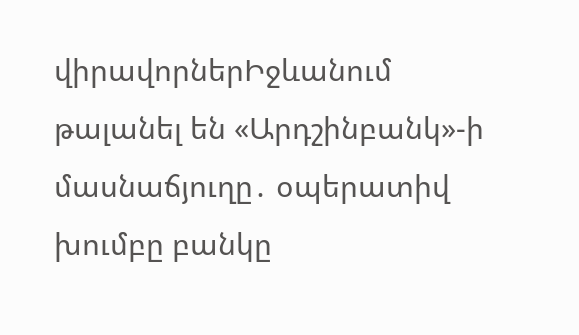վիրավորներԻջևանում թալանել են «Արդշինբանկ»-ի մասնաճյուղը․ օպերատիվ խումբը բանկը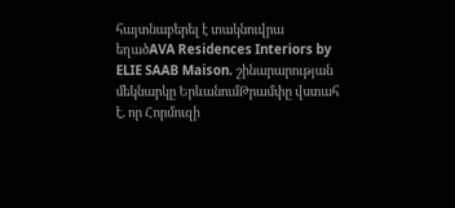հայտնաբերել է տակնուվրա եղածAVA Residences Interiors by ELIE SAAB Maison. շինարարության մեկնարկը ԵրևանումԹրամփը վստահ է, որ Հորմուզի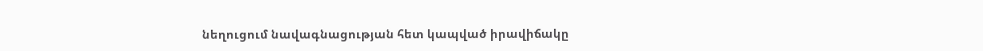նեղուցում նավագնացության հետ կապված իրավիճակը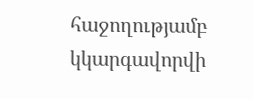հաջողությամբ կկարգավորվի